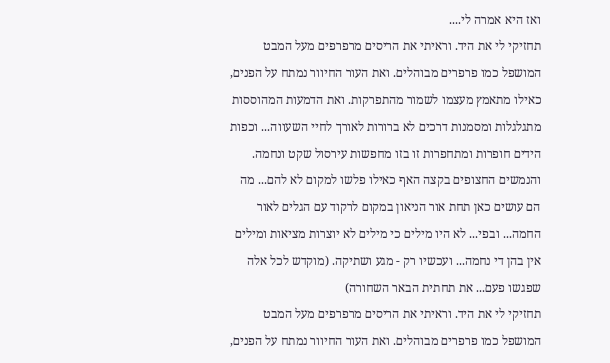ואז היא אמרה לי....
תחזיקי לי את היד. וראיתי את הריסים מרפרפים מעל המבט המושפל כמו פרפרים מבוהלים. ואת העור החיוור נמתח על הפנים, כאילו מתאמץ מעצמו לשמור מהתפרקות. ואת הדמעות המהוססות מתגלגלות ומסמנות דרכים לא ברורות לאורך לחיי השעווה... וכפות הידים חופרות ומתחפרות זו בזו מחפשות עירסול שקט ונחמה. והנמשים החצופים בקצה האף כאילו פלשו למקום לא להם... מה הם עושים כאן תחת אור הניאון במקום לרקוד עם הגלים לאור החמה... ובפי... לא היו מילים כי מילים לא יוצרות מציאות ומילים אין בהן די נחמה... ועכשיו רק - מגע ושתיקה. (מוקדש לכל אלה שפגשו פעם... את תחתית הבאר השחורה)
תחזיקי לי את היד. וראיתי את הריסים מרפרפים מעל המבט המושפל כמו פרפרים מבוהלים. ואת העור החיוור נמתח על הפנים,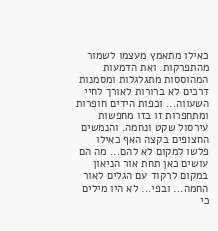כאילו מתאמץ מעצמו לשמור מהתפרקות. ואת הדמעות המהוססות מתגלגלות ומסמנות דרכים לא ברורות לאורך לחיי השעווה... וכפות הידים חופרות ומתחפרות זו בזו מחפשות עירסול שקט ונחמה. והנמשים החצופים בקצה האף כאילו פלשו למקום לא להם... מה הם עושים כאן תחת אור הניאון במקום לרקוד עם הגלים לאור החמה... ובפי... לא היו מילים כי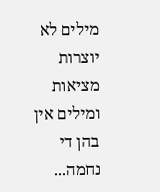מילים לא יוצרות מציאות ומילים אין בהן די נחמה...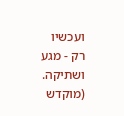ועכשיו רק - מגע ושתיקה. (מוקדש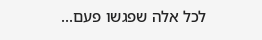לכל אלה שפגשו פעם...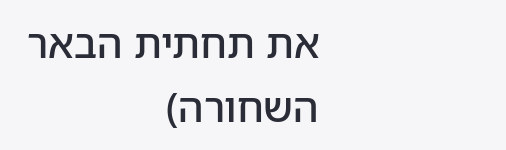את תחתית הבאר השחורה)